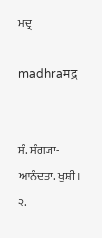ਮਦ੍ਰ

madhraमद्र


ਸੰ. ਸੰਗ੍ਯਾ- ਆਨੰਦਤਾ. ਖੁਸ਼ੀ। ੨.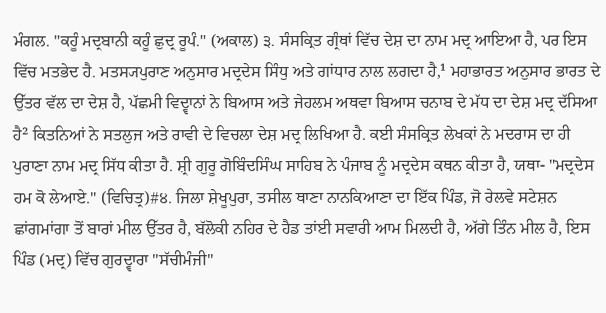ਮੰਗਲ. "ਕਹੂੰ ਮਦ੍ਰਬਾਨੀ ਕਹੂੰ ਛੁਦ੍ਰ ਰੂਪੰ." (ਅਕਾਲ) ੩. ਸੰਸਕ੍ਰਿਤ ਗ੍ਰੰਥਾਂ ਵਿੱਚ ਦੇਸ਼ ਦਾ ਨਾਮ ਮਦ੍ਰ ਆਇਆ ਹੈ, ਪਰ ਇਸ ਵਿੱਚ ਮਤਭੇਦ ਹੈ. ਮਤਸ੍ਯਪੁਰਾਣ ਅਨੁਸਾਰ ਮਦ੍ਰਦੇਸ ਸਿੰਧੁ ਅਤੇ ਗਾਂਧਾਰ ਨਾਲ ਲਗਦਾ ਹੈ,¹ ਮਹਾਭਾਰਤ ਅਨੁਸਾਰ ਭਾਰਤ ਦੇ ਉੱਤਰ ਵੱਲ ਦਾ ਦੇਸ਼ ਹੈ, ਪੱਛਮੀ ਵਿਦ੍ਵਾਨਾਂ ਨੇ ਬਿਆਸ ਅਤੇ ਜੇਹਲਮ ਅਥਵਾ ਬਿਆਸ ਚਨਾਬ ਦੇ ਮੱਧ ਦਾ ਦੇਸ਼ ਮਦ੍ਰ ਦੱਸਿਆ ਹੈ² ਕਿਤਨਿਆਂ ਨੇ ਸਤਲੁਜ ਅਤੇ ਰਾਵੀ ਦੇ ਵਿਚਲਾ ਦੇਸ਼ ਮਦ੍ਰ ਲਿਖਿਆ ਹੈ. ਕਈ ਸੰਸਕ੍ਰਿਤ ਲੇਖਕਾਂ ਨੇ ਮਦਰਾਸ ਦਾ ਹੀ ਪੁਰਾਣਾ ਨਾਮ ਮਦ੍ਰ ਸਿੱਧ ਕੀਤਾ ਹੈ. ਸ਼੍ਰੀ ਗੁਰੂ ਗੋਬਿੰਦਸਿੰਘ ਸਾਹਿਬ ਨੇ ਪੰਜਾਬ ਨੂੰ ਮਦ੍ਰਦੇਸ ਕਥਨ ਕੀਤਾ ਹੈ, ਯਥਾ- "ਮਦ੍ਰਦੇਸ ਹਮ ਕੋ ਲੇਆਏ." (ਵਿਚਿਤ੍ਰ)#੪. ਜਿਲਾ ਸ਼ੇਖੂਪੁਰਾ, ਤਸੀਲ ਥਾਣਾ ਨਾਨਕਿਆਣਾ ਦਾ ਇੱਕ ਪਿੰਡ, ਜੋ ਰੇਲਵੇ ਸਟੇਸ਼ਨ ਛਾਂਗਮਾਂਗਾ ਤੋਂ ਬਾਰਾਂ ਮੀਲ ਉੱਤਰ ਹੈ, ਬੱਲੋਕੀ ਨਹਿਰ ਦੇ ਹੈਡ ਤਾਂਈ ਸਵਾਰੀ ਆਮ ਮਿਲਦੀ ਹੈ, ਅੱਗੇ ਤਿੰਨ ਮੀਲ ਹੈ, ਇਸ ਪਿੰਡ (ਮਦ੍ਰ) ਵਿੱਚ ਗੁਰਦ੍ਵਾਰਾ "ਸੱਚੀਮੰਜੀ"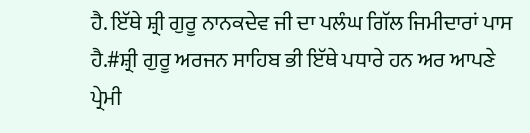ਹੈ. ਇੱਥੇ ਸ਼੍ਰੀ ਗੁਰੂ ਨਾਨਕਦੇਵ ਜੀ ਦਾ ਪਲੰਘ ਗਿੱਲ ਜਿਮੀਦਾਰਾਂ ਪਾਸ ਹੈ.#ਸ਼੍ਰੀ ਗੁਰੂ ਅਰਜਨ ਸਾਹਿਬ ਭੀ ਇੱਥੇ ਪਧਾਰੇ ਹਨ ਅਰ ਆਪਣੇ ਪ੍ਰੇਮੀ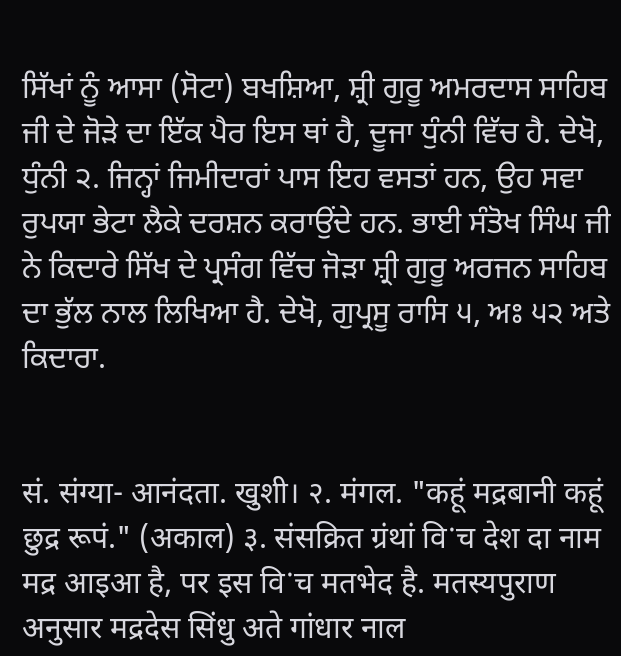ਸਿੱਖਾਂ ਨੂੰ ਆਸਾ (ਸੋਟਾ) ਬਖਸ਼ਿਆ, ਸ਼੍ਰੀ ਗੁਰੂ ਅਮਰਦਾਸ ਸਾਹਿਬ ਜੀ ਦੇ ਜੋੜੇ ਦਾ ਇੱਕ ਪੈਰ ਇਸ ਥਾਂ ਹੈ, ਦੂਜਾ ਧੁੰਨੀ ਵਿੱਚ ਹੈ. ਦੇਖੋ, ਧੁੰਨੀ ੨. ਜਿਨ੍ਹਾਂ ਜਿਮੀਦਾਰਾਂ ਪਾਸ ਇਹ ਵਸਤਾਂ ਹਨ, ਉਹ ਸਵਾ ਰੁਪਯਾ ਭੇਟਾ ਲੈਕੇ ਦਰਸ਼ਨ ਕਰਾਉਂਦੇ ਹਨ. ਭਾਈ ਸੰਤੋਖ ਸਿੰਘ ਜੀ ਨੇ ਕਿਦਾਰੇ ਸਿੱਖ ਦੇ ਪ੍ਰਸੰਗ ਵਿੱਚ ਜੋੜਾ ਸ਼੍ਰੀ ਗੁਰੂ ਅਰਜਨ ਸਾਹਿਬ ਦਾ ਭੁੱਲ ਨਾਲ ਲਿਖਿਆ ਹੈ. ਦੇਖੋ, ਗੁਪ੍ਰਸੂ ਰਾਸਿ ੫, ਅਃ ੫੨ ਅਤੇ ਕਿਦਾਰਾ.


सं. संग्या- आनंदता. खुशी। २. मंगल. "कहूं मद्रबानी कहूं छुद्र रूपं." (अकाल) ३. संसक्रित ग्रंथां विॱच देश दा नाम मद्र आइआ है, पर इस विॱच मतभेद है. मतस्यपुराण अनुसार मद्रदेस सिंधु अते गांधार नाल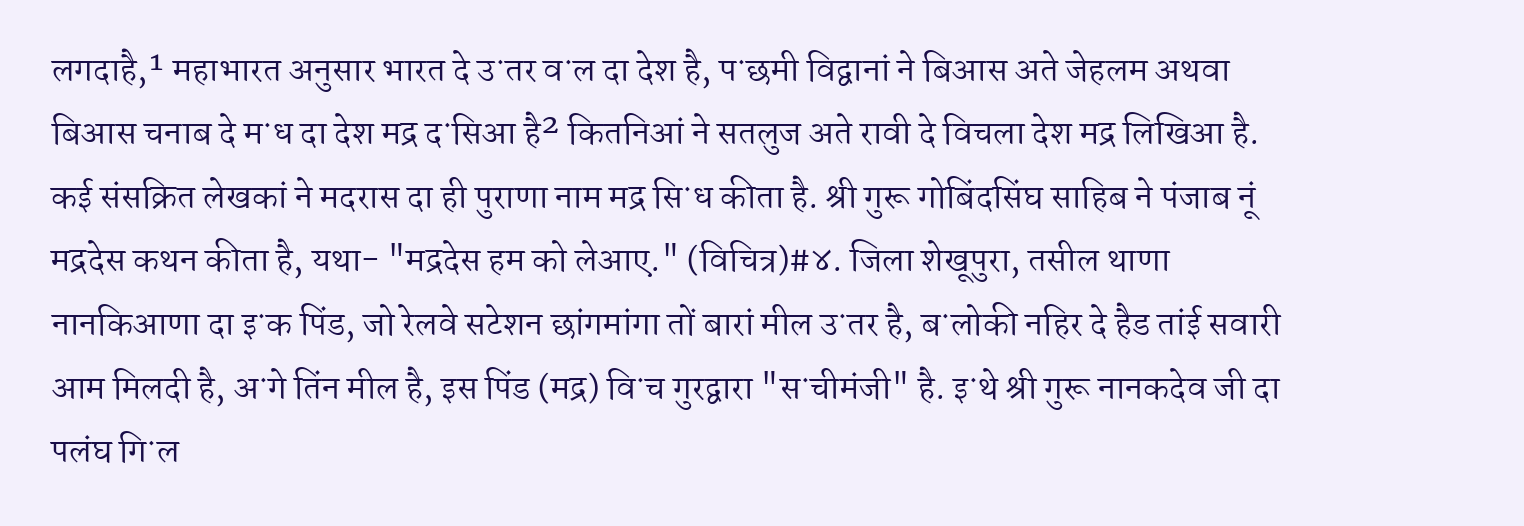लगदाहै,¹ महाभारत अनुसार भारत दे उॱतर वॱल दा देश है, पॱछमी विद्वानां ने बिआस अते जेहलम अथवा बिआस चनाब दे मॱध दा देश मद्र दॱसिआ है² कितनिआं ने सतलुज अते रावी दे विचला देश मद्र लिखिआ है. कई संसक्रित लेखकां ने मदरास दा ही पुराणा नाम मद्र सिॱध कीता है. श्री गुरू गोबिंदसिंघ साहिब ने पंजाब नूं मद्रदेस कथन कीता है, यथा- "मद्रदेस हम को लेआए." (विचित्र)#४. जिला शेखूपुरा, तसील थाणा नानकिआणा दा इॱक पिंड, जो रेलवे सटेशन छांगमांगा तों बारां मील उॱतर है, बॱलोकी नहिर दे हैड तांई सवारी आम मिलदी है, अॱगे तिंन मील है, इस पिंड (मद्र) विॱच गुरद्वारा "सॱचीमंजी" है. इॱथे श्री गुरू नानकदेव जी दा पलंघ गिॱल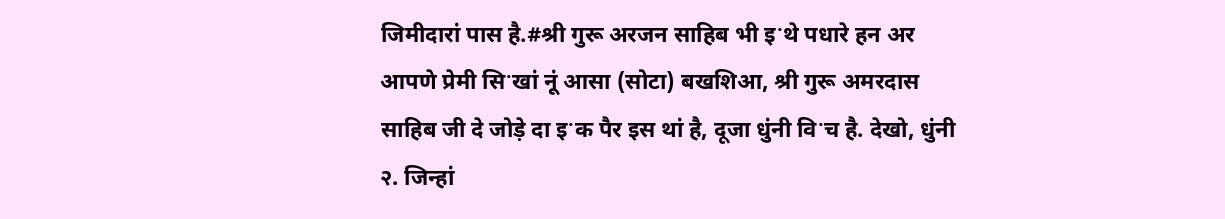जिमीदारां पास है.#श्री गुरू अरजन साहिब भी इॱथे पधारे हन अर आपणे प्रेमी सिॱखां नूं आसा (सोटा) बखशिआ, श्री गुरू अमरदास साहिब जी दे जोड़े दा इॱक पैर इस थां है, दूजा धुंनी विॱच है. देखो, धुंनी २. जिन्हां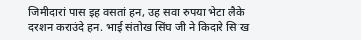जिमीदारां पास इह वसतां हन, उह सवा रुपया भेटा लैके दरशन कराउंदे हन. भाई संतोख सिंघ जी ने किदारे सिॱख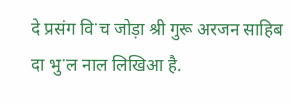दे प्रसंग विॱच जोड़ा श्री गुरू अरजन साहिब दा भुॱल नाल लिखिआ है.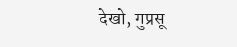देखो, गुप्रसू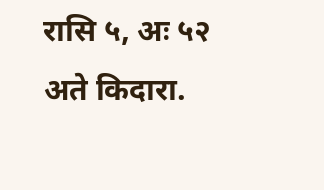रासि ५, अः ५२ अते किदारा.